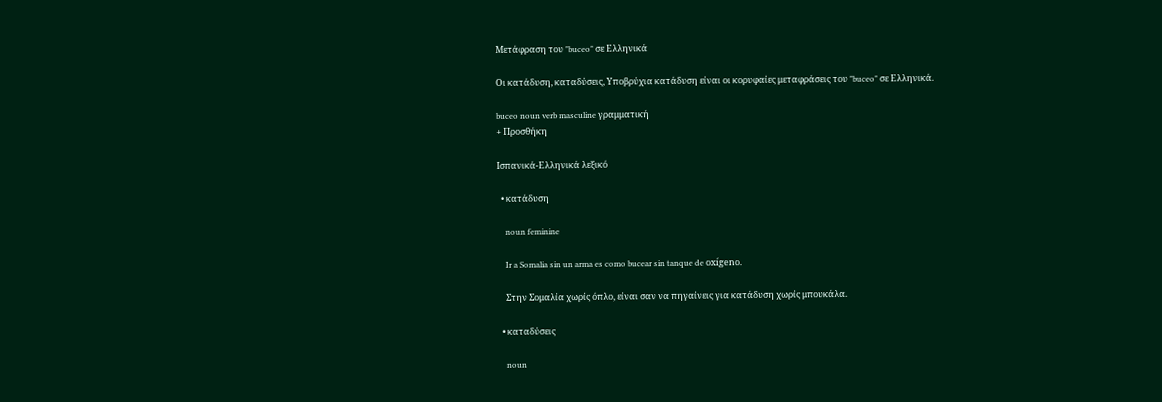Μετάφραση του "buceo" σε Ελληνικά

Οι κατάδυση, καταδύσεις, Υποβρύχια κατάδυση είναι οι κορυφαίες μεταφράσεις του "buceo" σε Ελληνικά.

buceo noun verb masculine γραμματική
+ Προσθήκη

Ισπανικά-Ελληνικά λεξικό

  • κατάδυση

    noun feminine

    Ir a Somalia sin un arma es como bucear sin tanque de oxígeno.

    Στην Σομαλία χωρίς όπλο, είναι σαν να πηγαίνεις για κατάδυση χωρίς μπουκάλα.

  • καταδύσεις

    noun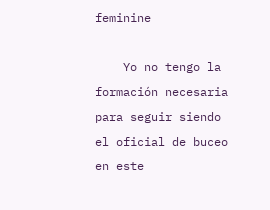feminine

    Yo no tengo la formación necesaria para seguir siendo el oficial de buceo en este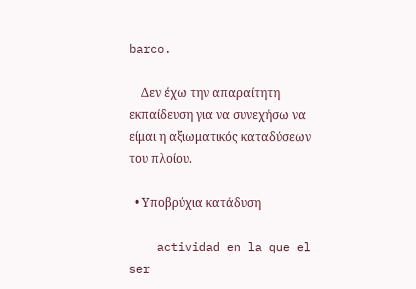barco.

    Δεν έχω την απαραίτητη εκπαίδευση για να συνεχήσω να είμαι η αξιωματικός καταδύσεων του πλοίου.

  • Υποβρύχια κατάδυση

    actividad en la que el ser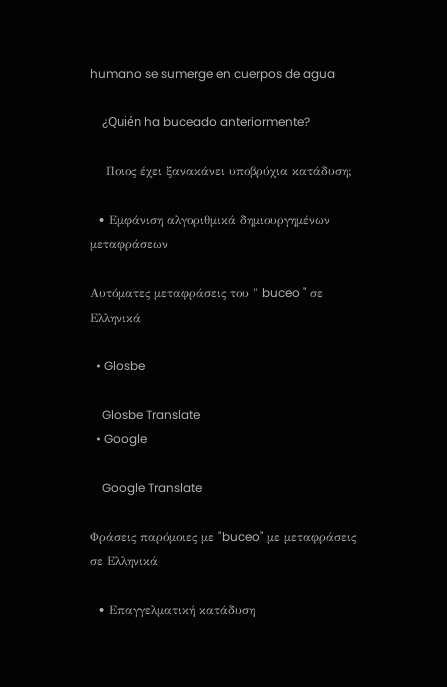humano se sumerge en cuerpos de agua

    ¿Quién ha buceado anteriormente?

    Ποιος έχει ξανακάνει υποβρύχια κατάδυση;

  • Εμφάνιση αλγοριθμικά δημιουργημένων μεταφράσεων

Αυτόματες μεταφράσεις του " buceo " σε Ελληνικά

  • Glosbe

    Glosbe Translate
  • Google

    Google Translate

Φράσεις παρόμοιες με "buceo" με μεταφράσεις σε Ελληνικά

  • Επαγγελματική κατάδυση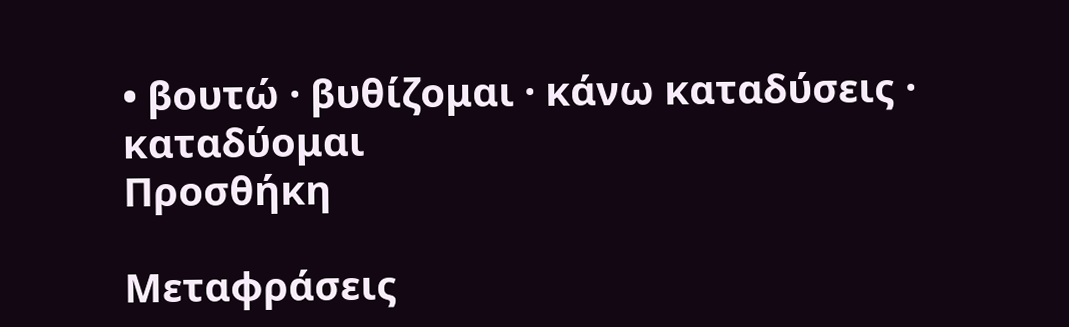• βουτώ · βυθίζομαι · κάνω καταδύσεις · καταδύομαι
Προσθήκη

Μεταφράσεις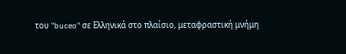του "buceo" σε Ελληνικά στο πλαίσιο, μεταφραστική μνήμη